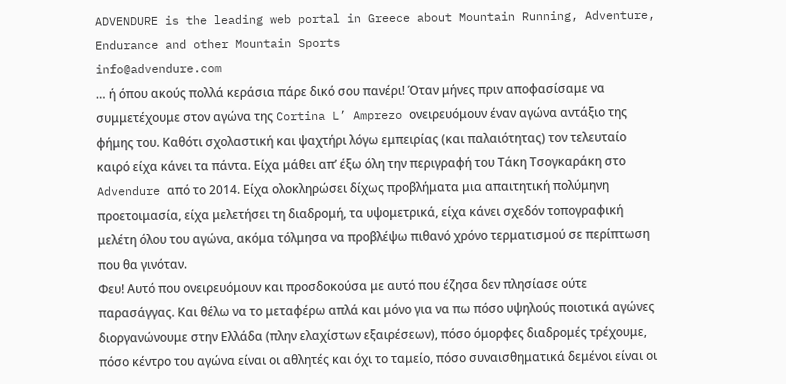ADVENDURE is the leading web portal in Greece about Mountain Running, Adventure, Endurance and other Mountain Sports
info@advendure.com
… ή όπου ακούς πολλά κεράσια πάρε δικό σου πανέρι! Όταν μήνες πριν αποφασίσαμε να συμμετέχουμε στον αγώνα της Cortina L’ Amprezo ονειρευόμουν έναν αγώνα αντάξιο της φήμης του. Καθότι σχολαστική και ψαχτήρι λόγω εμπειρίας (και παλαιότητας) τον τελευταίο καιρό είχα κάνει τα πάντα. Είχα μάθει απ’ έξω όλη την περιγραφή του Τάκη Τσογκαράκη στο Advendure από το 2014. Είχα ολοκληρώσει δίχως προβλήματα μια απαιτητική πολύμηνη προετοιμασία, είχα μελετήσει τη διαδρομή, τα υψομετρικά, είχα κάνει σχεδόν τοπογραφική μελέτη όλου του αγώνα, ακόμα τόλμησα να προβλέψω πιθανό χρόνο τερματισμού σε περίπτωση που θα γινόταν.
Φευ! Αυτό που ονειρευόμουν και προσδοκούσα με αυτό που έζησα δεν πλησίασε ούτε παρασάγγας. Και θέλω να το μεταφέρω απλά και μόνο για να πω πόσο υψηλούς ποιοτικά αγώνες διοργανώνουμε στην Ελλάδα (πλην ελαχίστων εξαιρέσεων), πόσο όμορφες διαδρομές τρέχουμε, πόσο κέντρο του αγώνα είναι οι αθλητές και όχι το ταμείο, πόσο συναισθηματικά δεμένοι είναι οι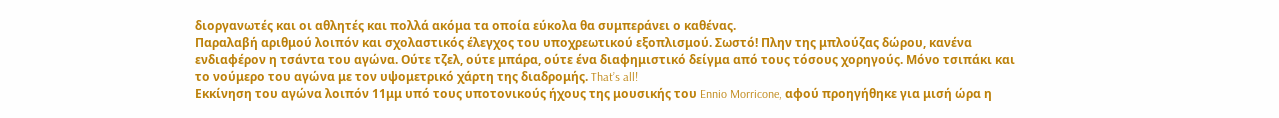διοργανωτές και οι αθλητές και πολλά ακόμα τα οποία εύκολα θα συμπεράνει ο καθένας.
Παραλαβή αριθμού λοιπόν και σχολαστικός έλεγχος του υποχρεωτικού εξοπλισμού. Σωστό! Πλην της μπλούζας δώρου, κανένα ενδιαφέρον η τσάντα του αγώνα. Ούτε τζελ, ούτε μπάρα, ούτε ένα διαφημιστικό δείγμα από τους τόσους χορηγούς. Μόνο τσιπάκι και το νούμερο του αγώνα με τον υψομετρικό χάρτη της διαδρομής. That’s all!
Εκκίνηση του αγώνα λοιπόν 11μμ υπό τους υποτονικούς ήχους της μουσικής του Ennio Morricone, αφού προηγήθηκε για μισή ώρα η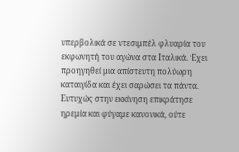υπερβολικά σε ντεσιμπέλ φλυαρία του εκφωνητή του αγώνα στα Ιταλικά. Έχει προηγηθεί μια απίστευτη πολύωρη καταιγίδα και έχει σαρώσει τα πάντα. Ευτυχώς στην εκκίνηση επικράτησε
ηρεμία και φύγαμε κανονικά, ούτε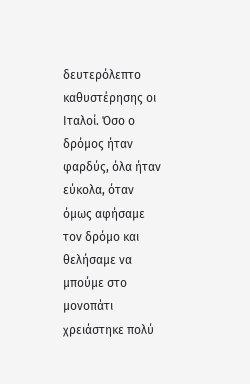δευτερόλεπτο καθυστέρησης οι Ιταλοί. Όσο ο δρόμος ήταν φαρδύς, όλα ήταν εύκολα, όταν όμως αφήσαμε τον δρόμο και θελήσαμε να μπούμε στο μονοπάτι χρειάστηκε πολύ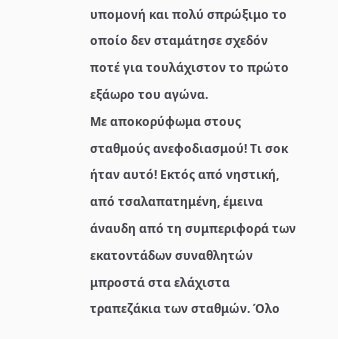υπομονή και πολύ σπρώξιμο το οποίο δεν σταμάτησε σχεδόν ποτέ για τουλάχιστον το πρώτο εξάωρο του αγώνα.
Με αποκορύφωμα στους σταθμούς ανεφοδιασμού! Τι σοκ ήταν αυτό! Εκτός από νηστική, από τσαλαπατημένη, έμεινα άναυδη από τη συμπεριφορά των εκατοντάδων συναθλητών μπροστά στα ελάχιστα τραπεζάκια των σταθμών. Όλο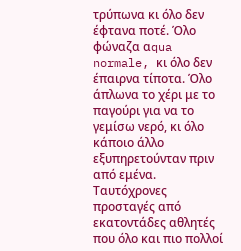τρύπωνα κι όλο δεν έφτανα ποτέ. Όλο φώναζα αqua normale, κι όλο δεν έπαιρνα τίποτα. Όλο άπλωνα το χέρι με το παγούρι για να το γεμίσω νερό, κι όλο κάποιο άλλο εξυπηρετούνταν πριν από εμένα. Ταυτόχρονες προσταγές από εκατοντάδες αθλητές που όλο και πιο πολλοί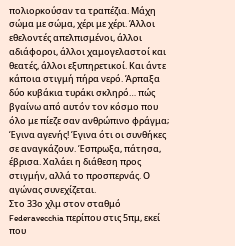πολιορκούσαν τα τραπέζια. Μάχη σώμα με σώμα, χέρι με χέρι. Άλλοι εθελοντές απελπισμένοι, άλλοι αδιάφοροι, άλλοι χαμογελαστοί και θεατές, άλλοι εξυπηρετικοί. Και άντε κάποια στιγμή πήρα νερό. Άρπαξα δύο κυβάκια τυράκι σκληρό… πώς βγαίνω από αυτόν τον κόσμο που όλο με πίεζε σαν ανθρώπινο φράγμα; Έγινα αγενής! Έγινα ότι οι συνθήκες σε αναγκάζουν. Έσπρωξα, πάτησα, έβρισα. Χαλάει η διάθεση προς στιγμήν, αλλά το προσπερνάς. Ο αγώνας συνεχίζεται.
Στο 33ο χλμ στον σταθμό Federavecchia περίπου στις 5πμ, εκεί που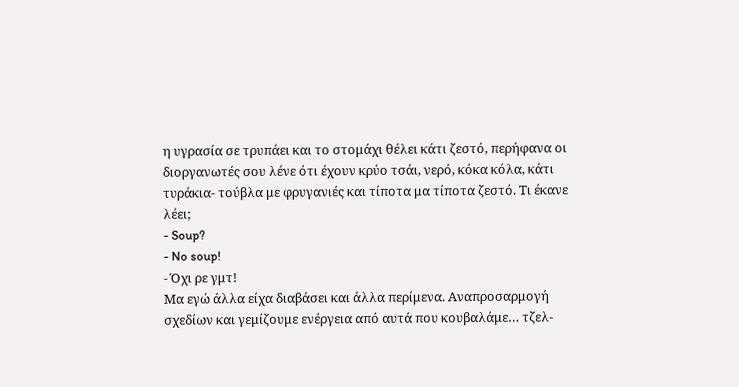η υγρασία σε τρυπάει και το στομάχι θέλει κάτι ζεστό, περήφανα οι διοργανωτές σου λένε ότι έχουν κρύο τσάι, νερό, κόκα κόλα, κάτι τυράκια- τούβλα με φρυγανιές και τίποτα μα τίποτα ζεστό. Τι έκανε λέει;
- Soup?
- No soup!
- Όχι ρε γμτ!
Μα εγώ άλλα είχα διαβάσει και άλλα περίμενα. Αναπροσαρμογή σχεδίων και γεμίζουμε ενέργεια από αυτά που κουβαλάμε… τζελ-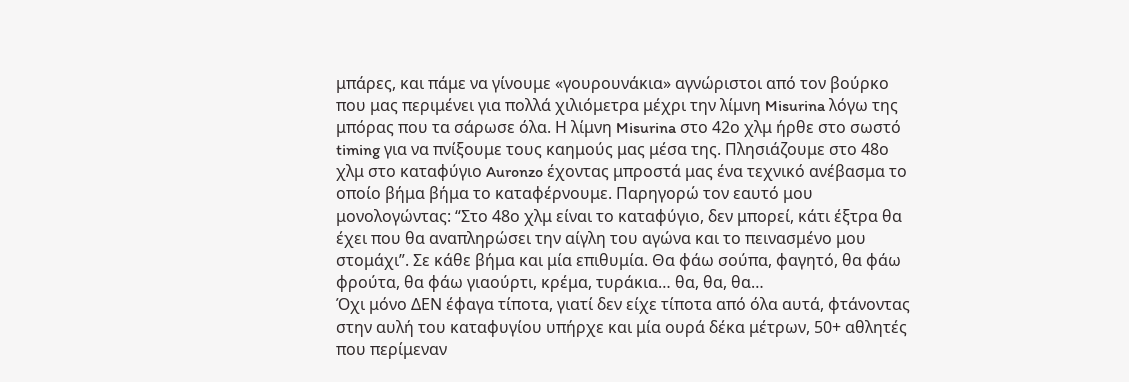μπάρες, και πάμε να γίνουμε «γουρουνάκια» αγνώριστοι από τον βούρκο που μας περιμένει για πολλά χιλιόμετρα μέχρι την λίμνη Misurina λόγω της μπόρας που τα σάρωσε όλα. Η λίμνη Misurina στο 42ο χλμ ήρθε στο σωστό timing για να πνίξουμε τους καημούς μας μέσα της. Πλησιάζουμε στο 48ο χλμ στο καταφύγιο Auronzo έχοντας μπροστά μας ένα τεχνικό ανέβασμα το οποίο βήμα βήμα το καταφέρνουμε. Παρηγορώ τον εαυτό μου μονολογώντας: “Στο 48ο χλμ είναι το καταφύγιο, δεν μπορεί, κάτι έξτρα θα έχει που θα αναπληρώσει την αίγλη του αγώνα και το πεινασμένο μου στομάχι”. Σε κάθε βήμα και μία επιθυμία. Θα φάω σούπα, φαγητό, θα φάω φρούτα, θα φάω γιαούρτι, κρέμα, τυράκια… θα, θα, θα…
Όχι μόνο ΔΕΝ έφαγα τίποτα, γιατί δεν είχε τίποτα από όλα αυτά, φτάνοντας στην αυλή του καταφυγίου υπήρχε και μία ουρά δέκα μέτρων, 50+ αθλητές που περίμεναν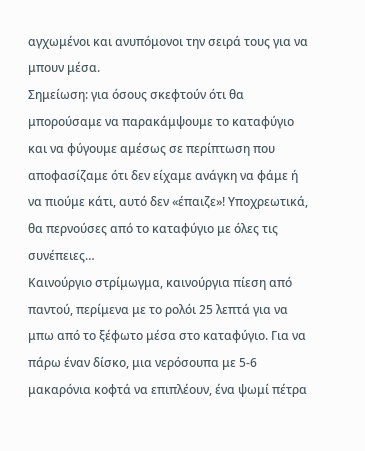αγχωμένοι και ανυπόμονοι την σειρά τους για να μπουν μέσα.
Σημείωση: για όσους σκεφτούν ότι θα μπορούσαμε να παρακάμψουμε το καταφύγιο και να φύγουμε αμέσως σε περίπτωση που αποφασίζαμε ότι δεν είχαμε ανάγκη να φάμε ή να πιούμε κάτι, αυτό δεν «έπαιζε»! Υποχρεωτικά, θα περνούσες από το καταφύγιο με όλες τις συνέπειες…
Καινούργιο στρίμωγμα, καινούργια πίεση από παντού, περίμενα με το ρολόι 25 λεπτά για να μπω από το ξέφωτο μέσα στο καταφύγιο. Για να πάρω έναν δίσκο, μια νερόσουπα με 5-6 μακαρόνια κοφτά να επιπλέουν, ένα ψωμί πέτρα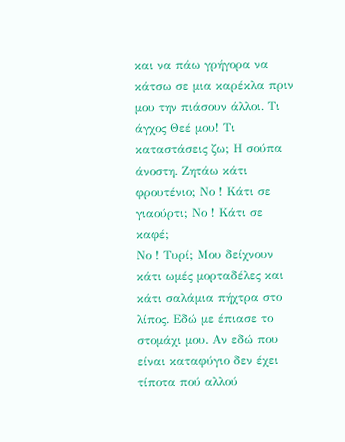και να πάω γρήγορα να κάτσω σε μια καρέκλα πριν μου την πιάσουν άλλοι. Τι άγχος Θεέ μου! Τι καταστάσεις ζω; Η σούπα άνοστη. Ζητάω κάτι φρουτένιο; Νο ! Κάτι σε γιαούρτι; Νο ! Κάτι σε καφέ;
Νο ! Τυρί; Μου δείχνουν κάτι ωμές μορταδέλες και κάτι σαλάμια πήχτρα στο λίπος. Εδώ με έπιασε το στομάχι μου. Αν εδώ που είναι καταφύγιο δεν έχει τίποτα πού αλλού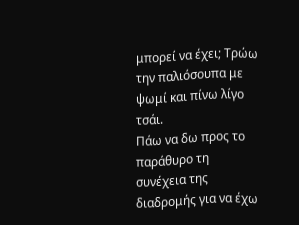μπορεί να έχει; Τρώω την παλιόσουπα με ψωμί και πίνω λίγο τσάι.
Πάω να δω προς το παράθυρο τη συνέχεια της διαδρομής για να έχω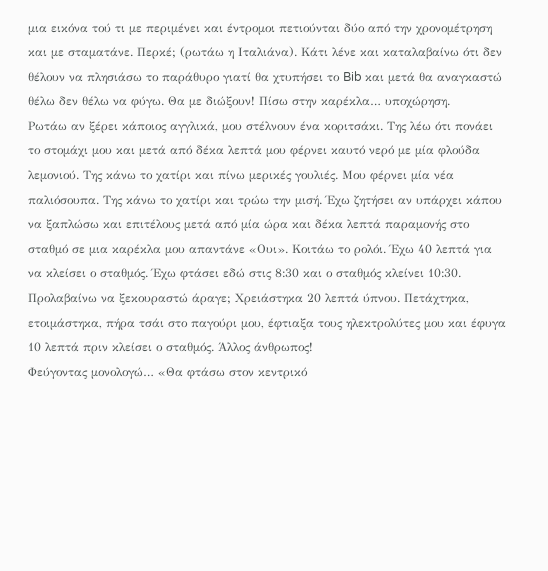μια εικόνα τού τι με περιμένει και έντρομοι πετιούνται δύο από την χρονομέτρηση και με σταματάνε. Περκέ; (ρωτάω η Ιταλιάνα). Κάτι λένε και καταλαβαίνω ότι δεν θέλουν να πλησιάσω το παράθυρο γιατί θα χτυπήσει το Bib και μετά θα αναγκαστώ θέλω δεν θέλω να φύγω. Θα με διώξουν! Πίσω στην καρέκλα… υποχώρηση.
Ρωτάω αν ξέρει κάποιος αγγλικά, μου στέλνουν ένα κοριτσάκι. Της λέω ότι πονάει το στομάχι μου και μετά από δέκα λεπτά μου φέρνει καυτό νερό με μία φλούδα λεμονιού. Της κάνω το χατίρι και πίνω μερικές γουλιές. Μου φέρνει μία νέα παλιόσουπα. Της κάνω το χατίρι και τρώω την μισή. Έχω ζητήσει αν υπάρχει κάπου να ξαπλώσω και επιτέλους μετά από μία ώρα και δέκα λεπτά παραμονής στο σταθμό σε μια καρέκλα μου απαντάνε «Ουι». Κοιτάω το ρολόι. Έχω 40 λεπτά για να κλείσει ο σταθμός. Έχω φτάσει εδώ στις 8:30 και ο σταθμός κλείνει 10:30. Προλαβαίνω να ξεκουραστώ άραγε; Χρειάστηκα 20 λεπτά ύπνου. Πετάχτηκα, ετοιμάστηκα, πήρα τσάι στο παγούρι μου, έφτιαξα τους ηλεκτρολύτες μου και έφυγα 10 λεπτά πριν κλείσει ο σταθμός. Άλλος άνθρωπος!
Φεύγοντας μονολογώ… «Θα φτάσω στον κεντρικό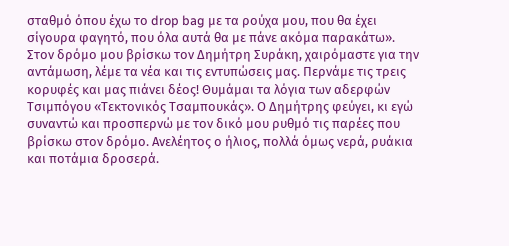σταθμό όπου έχω το drop bag με τα ρούχα μου, που θα έχει σίγουρα φαγητό, που όλα αυτά θα με πάνε ακόμα παρακάτω». Στον δρόμο μου βρίσκω τον Δημήτρη Συράκη, χαιρόμαστε για την αντάμωση, λέμε τα νέα και τις εντυπώσεις μας. Περνάμε τις τρεις κορυφές και μας πιάνει δέος! Θυμάμαι τα λόγια των αδερφών Τσιμπόγου «Τεκτονικός Τσαμπουκάς». Ο Δημήτρης φεύγει, κι εγώ συναντώ και προσπερνώ με τον δικό μου ρυθμό τις παρέες που βρίσκω στον δρόμο. Ανελέητος ο ήλιος, πολλά όμως νερά, ρυάκια και ποτάμια δροσερά.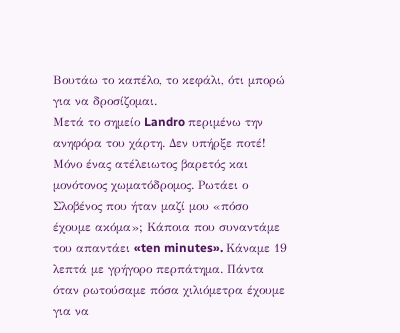Βουτάω το καπέλο, το κεφάλι, ότι μπορώ για να δροσίζομαι.
Μετά το σημείο Landro περιμένω την ανηφόρα του χάρτη. Δεν υπήρξε ποτέ! Μόνο ένας ατέλειωτος βαρετός και μονότονος χωματόδρομος. Ρωτάει ο Σλοβένος που ήταν μαζί μου «πόσο έχουμε ακόμα»; Κάποια που συναντάμε του απαντάει «ten minutes». Κάναμε 19 λεπτά με γρήγορο περπάτημα. Πάντα όταν ρωτούσαμε πόσα χιλιόμετρα έχουμε για να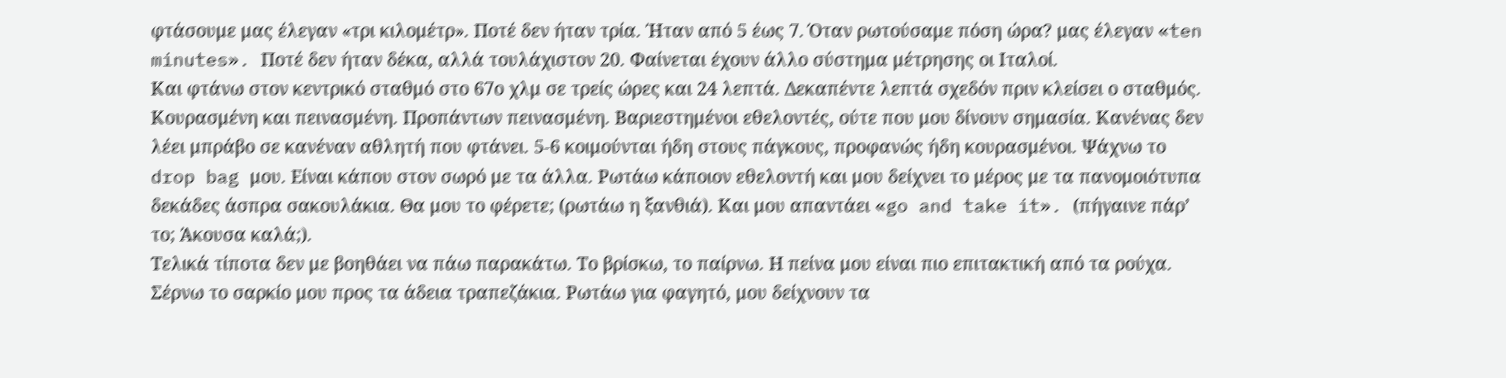φτάσουμε μας έλεγαν «τρι κιλομέτρ». Ποτέ δεν ήταν τρία. Ήταν από 5 έως 7. Όταν ρωτούσαμε πόση ώρα? μας έλεγαν «ten minutes». Ποτέ δεν ήταν δέκα, αλλά τουλάχιστον 20. Φαίνεται έχουν άλλο σύστημα μέτρησης οι Ιταλοί.
Και φτάνω στον κεντρικό σταθμό στο 67ο χλμ σε τρείς ώρες και 24 λεπτά. Δεκαπέντε λεπτά σχεδόν πριν κλείσει ο σταθμός. Κουρασμένη και πεινασμένη. Προπάντων πεινασμένη. Βαριεστημένοι εθελοντές, ούτε που μου δίνουν σημασία. Κανένας δεν λέει μπράβο σε κανέναν αθλητή που φτάνει. 5-6 κοιμούνται ήδη στους πάγκους, προφανώς ήδη κουρασμένοι. Ψάχνω το drop bag μου. Είναι κάπου στον σωρό με τα άλλα. Ρωτάω κάποιον εθελοντή και μου δείχνει το μέρος με τα πανομοιότυπα δεκάδες άσπρα σακουλάκια. Θα μου το φέρετε; (ρωτάω η ξανθιά). Και μου απαντάει «go and take it». (πήγαινε πάρ’ το; Άκουσα καλά;).
Τελικά τίποτα δεν με βοηθάει να πάω παρακάτω. Το βρίσκω, το παίρνω. Η πείνα μου είναι πιο επιτακτική από τα ρούχα. Σέρνω το σαρκίο μου προς τα άδεια τραπεζάκια. Ρωτάω για φαγητό, μου δείχνουν τα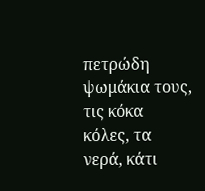πετρώδη ψωμάκια τους, τις κόκα κόλες, τα νερά, κάτι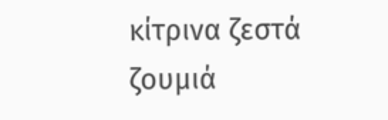κίτρινα ζεστά ζουμιά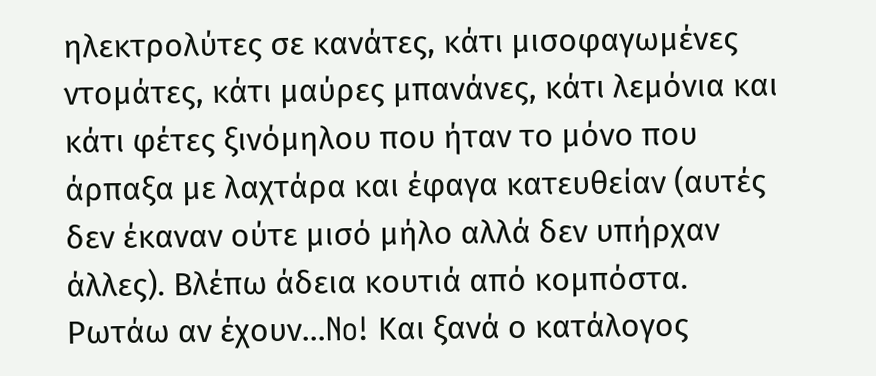ηλεκτρολύτες σε κανάτες, κάτι μισoφαγωμένες ντομάτες, κάτι μαύρες μπανάνες, κάτι λεμόνια και κάτι φέτες ξινόμηλου που ήταν το μόνο που άρπαξα με λαχτάρα και έφαγα κατευθείαν (αυτές δεν έκαναν ούτε μισό μήλο αλλά δεν υπήρχαν άλλες). Βλέπω άδεια κουτιά από κομπόστα. Ρωτάω αν έχουν…No! Και ξανά ο κατάλογος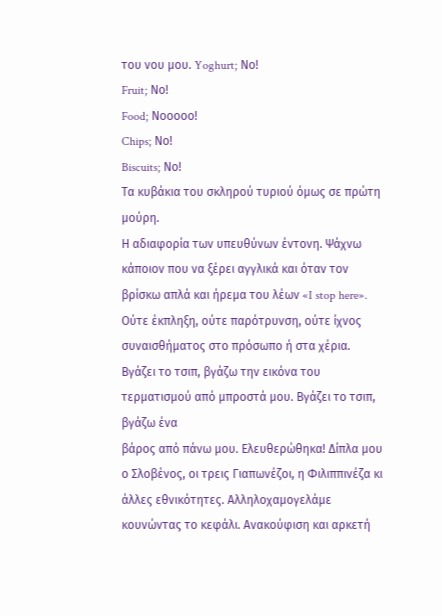του νου μου. Yoghurt; Νο!
Fruit; Νο!
Food; Νοοοοο!
Chips; Νο!
Biscuits; Νο!
Τα κυβάκια του σκληρού τυριού όμως σε πρώτη μούρη.
Η αδιαφορία των υπευθύνων έντονη. Ψάχνω κάποιον που να ξέρει αγγλικά και όταν τον βρίσκω απλά και ήρεμα του λέων «I stop here». Ούτε έκπληξη, ούτε παρότρυνση, ούτε ίχνος συναισθήματος στο πρόσωπο ή στα χέρια. Βγάζει το τσιπ, βγάζω την εικόνα του τερματισμού από μπροστά μου. Βγάζει το τσιπ, βγάζω ένα
βάρος από πάνω μου. Ελευθερώθηκα! Δίπλα μου ο Σλοβένος, οι τρεις Γιαπωνέζοι, η Φιλιππινέζα κι άλλες εθνικότητες. Αλληλοχαμογελάμε κουνώντας το κεφάλι. Ανακούφιση και αρκετή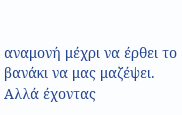αναμονή μέχρι να έρθει το βανάκι να μας μαζέψει. Αλλά έχοντας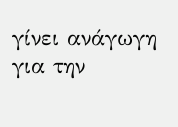γίνει ανάγωγη για την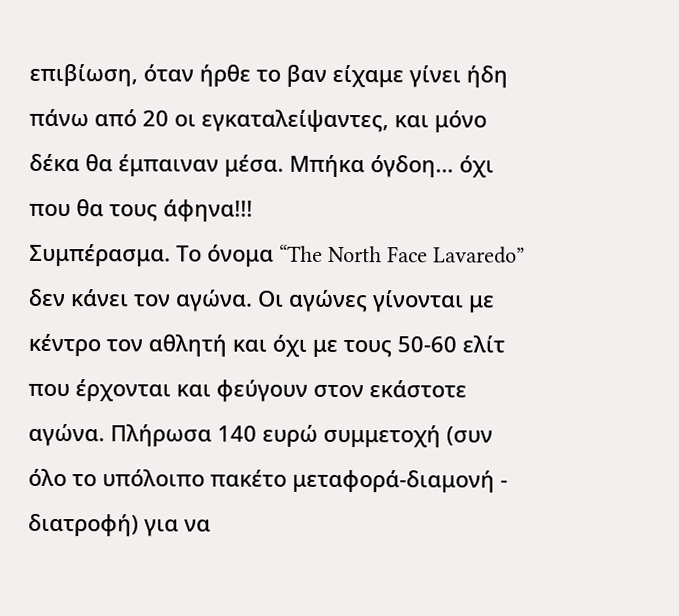επιβίωση, όταν ήρθε το βαν είχαμε γίνει ήδη πάνω από 20 οι εγκαταλείψαντες, και μόνο δέκα θα έμπαιναν μέσα. Μπήκα όγδοη… όχι που θα τους άφηνα!!!
Συμπέρασμα. Το όνομα “The North Face Lavaredo” δεν κάνει τον αγώνα. Οι αγώνες γίνονται με κέντρο τον αθλητή και όχι με τους 50-60 ελίτ που έρχονται και φεύγουν στον εκάστοτε αγώνα. Πλήρωσα 140 ευρώ συμμετοχή (συν όλο το υπόλοιπο πακέτο μεταφορά-διαμονή - διατροφή) για να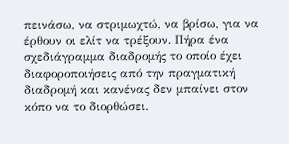πεινάσω, να στριμωχτώ, να βρίσω, για να έρθουν οι ελίτ να τρέξουν. Πήρα ένα σχεδιάγραμμα διαδρομής το οποίο έχει διαφοροποιήσεις από την πραγματική διαδρομή και κανένας δεν μπαίνει στον κόπο να το διορθώσει.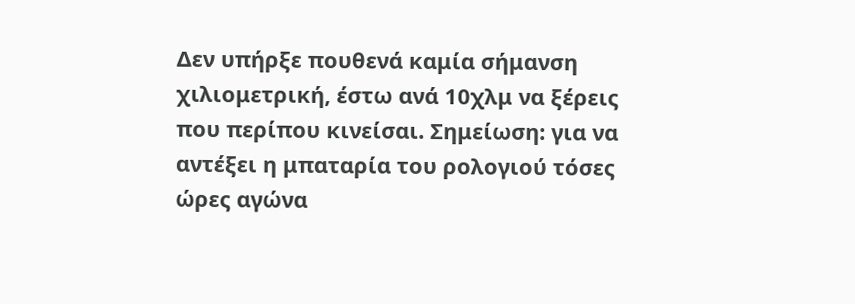Δεν υπήρξε πουθενά καμία σήμανση χιλιομετρική, έστω ανά 10χλμ να ξέρεις που περίπου κινείσαι. Σημείωση: για να αντέξει η μπαταρία του ρολογιού τόσες ώρες αγώνα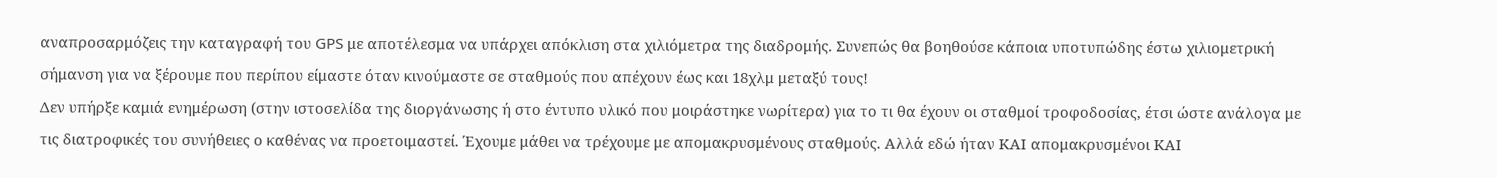αναπροσαρμόζεις την καταγραφή του GPS με αποτέλεσμα να υπάρχει απόκλιση στα χιλιόμετρα της διαδρομής. Συνεπώς θα βοηθούσε κάποια υποτυπώδης έστω χιλιομετρική σήμανση για να ξέρουμε που περίπου είμαστε όταν κινούμαστε σε σταθμούς που απέχουν έως και 18χλμ μεταξύ τους!
Δεν υπήρξε καμιά ενημέρωση (στην ιστοσελίδα της διοργάνωσης ή στο έντυπο υλικό που μοιράστηκε νωρίτερα) για το τι θα έχουν οι σταθμοί τροφοδοσίας, έτσι ώστε ανάλογα με τις διατροφικές του συνήθειες ο καθένας να προετοιμαστεί. Έχουμε μάθει να τρέχουμε με απομακρυσμένους σταθμούς. Αλλά εδώ ήταν ΚΑΙ απομακρυσμένοι ΚΑΙ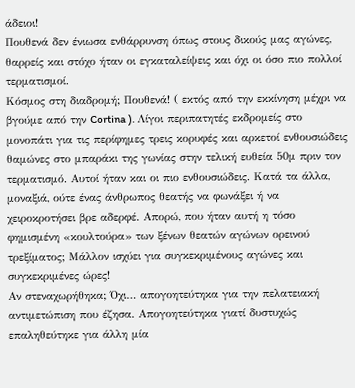άδειοι!
Πουθενά δεν ένιωσα ενθάρρυνση όπως στους δικούς μας αγώνες, θαρρείς και στόχο ήταν οι εγκαταλείψεις και όχι οι όσο πιο πολλοί τερματισμοί.
Κόσμος στη διαδρομή; Πουθενά! ( εκτός από την εκκίνηση μέχρι να βγούμε από την Cortina ). Λίγοι περιπατητές εκδρομείς στο μονοπάτι για τις περίφημες τρεις κορυφές και αρκετοί ενθουσιώδεις θαμώνες στο μπαράκι της γωνίας στην τελική ευθεία 50μ πριν τον τερματισμό. Αυτοί ήταν και οι πιο ενθουσιώδεις. Κατά τα άλλα, μοναξιά, ούτε ένας άνθρωπος θεατής να φωνάξει ή να χειροκροτήσει βρε αδερφέ. Απορώ, που ήταν αυτή η τόσο φημισμένη «κουλτούρα» των ξένων θεατών αγώνων ορεινού τρεξίματος; Μάλλον ισχύει για συγκεκριμένους αγώνες και συγκεκριμένες ώρες!
Αν στεναχωρήθηκα; Όχι… απογοητεύτηκα για την πελατειακή αντιμετώπιση που έζησα. Απογοητεύτηκα γιατί δυστυχώς επαληθεύτηκε για άλλη μία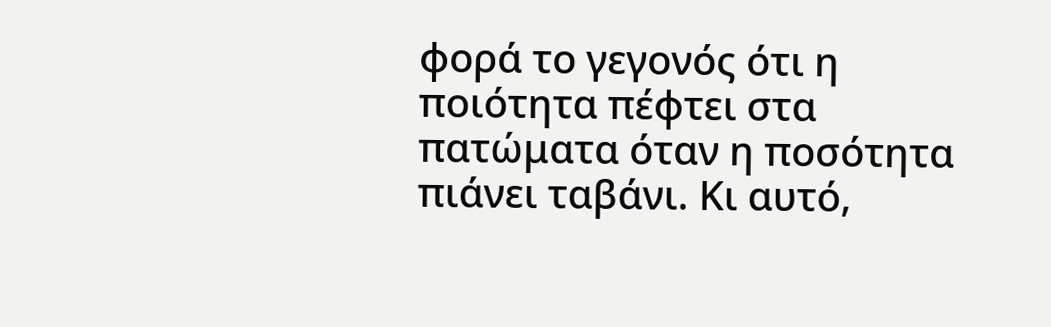φορά το γεγονός ότι η ποιότητα πέφτει στα πατώματα όταν η ποσότητα πιάνει ταβάνι. Κι αυτό,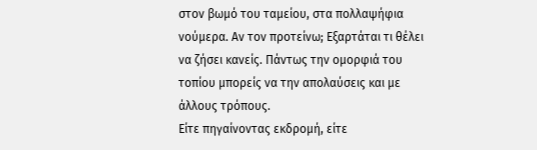στον βωμό του ταμείου, στα πολλαψήφια νούμερα. Αν τον προτείνω; Εξαρτάται τι θέλει να ζήσει κανείς. Πάντως την ομορφιά του τοπίου μπορείς να την απολαύσεις και με άλλους τρόπους.
Είτε πηγαίνοντας εκδρομή, είτε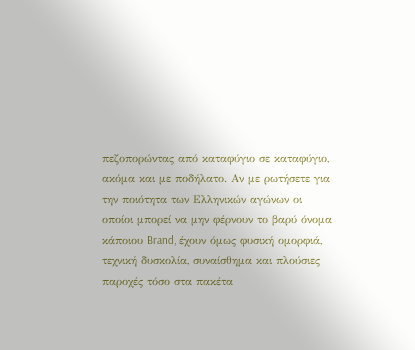πεζοπορώντας από καταφύγιο σε καταφύγιο, ακόμα και με ποδήλατο. Αν με ρωτήσετε για την ποιότητα των Ελληνικών αγώνων οι οποίοι μπορεί να μην φέρνουν το βαρύ όνομα κάποιου Brand, έχουν όμως φυσική ομορφιά, τεχνική δυσκολία, συναίσθημα και πλούσιες παροχές τόσο στα πακέτα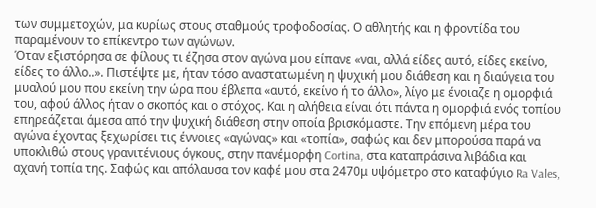των συμμετοχών, μα κυρίως στους σταθμούς τροφοδοσίας. Ο αθλητής και η φροντίδα του παραμένουν το επίκεντρο των αγώνων.
Όταν εξιστόρησα σε φίλους τι έζησα στον αγώνα μου είπανε «ναι, αλλά είδες αυτό, είδες εκείνο, είδες το άλλο..». Πιστέψτε με, ήταν τόσο αναστατωμένη η ψυχική μου διάθεση και η διαύγεια του μυαλού μου που εκείνη την ώρα που έβλεπα «αυτό, εκείνο ή το άλλο», λίγο με ένοιαζε η ομορφιά του, αφού άλλος ήταν ο σκοπός και ο στόχος. Και η αλήθεια είναι ότι πάντα η ομορφιά ενός τοπίου επηρεάζεται άμεσα από την ψυχική διάθεση στην οποία βρισκόμαστε. Την επόμενη μέρα του αγώνα έχοντας ξεχωρίσει τις έννοιες «αγώνας» και «τοπία», σαφώς και δεν μπορούσα παρά να υποκλιθώ στους γρανιτένιους όγκους, στην πανέμορφη Cortina, στα καταπράσινα λιβάδια και αχανή τοπία της. Σαφώς και απόλαυσα τον καφέ μου στα 2470μ υψόμετρο στο καταφύγιο Ra Vales,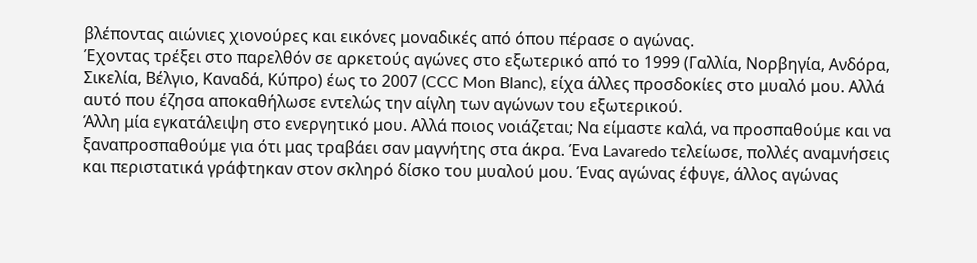βλέποντας αιώνιες χιονούρες και εικόνες μοναδικές από όπου πέρασε ο αγώνας.
Έχοντας τρέξει στο παρελθόν σε αρκετούς αγώνες στο εξωτερικό από το 1999 (Γαλλία, Νορβηγία, Ανδόρα, Σικελία, Βέλγιο, Καναδά, Κύπρο) έως το 2007 (CCC Mon Blanc), είχα άλλες προσδοκίες στο μυαλό μου. Αλλά αυτό που έζησα αποκαθήλωσε εντελώς την αίγλη των αγώνων του εξωτερικού.
Άλλη μία εγκατάλειψη στο ενεργητικό μου. Αλλά ποιος νοιάζεται; Να είμαστε καλά, να προσπαθούμε και να ξαναπροσπαθούμε για ότι μας τραβάει σαν μαγνήτης στα άκρα. Ένα Lavaredo τελείωσε, πολλές αναμνήσεις και περιστατικά γράφτηκαν στον σκληρό δίσκο του μυαλού μου. Ένας αγώνας έφυγε, άλλος αγώνας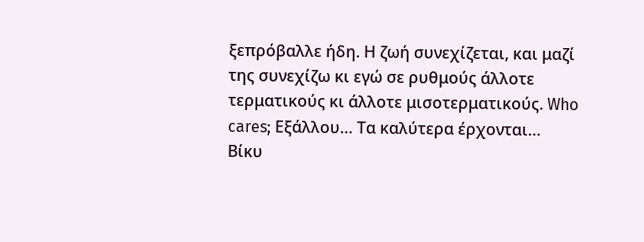ξεπρόβαλλε ήδη. Η ζωή συνεχίζεται, και μαζί της συνεχίζω κι εγώ σε ρυθμούς άλλοτε τερματικούς κι άλλοτε μισοτερματικούς. Who cares; Εξάλλου… Τα καλύτερα έρχονται…
Βίκυ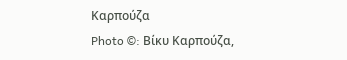Καρπούζα
Photo ©: Βίκυ Καρπούζα,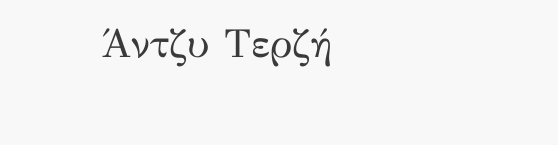Άντζυ Τερζή